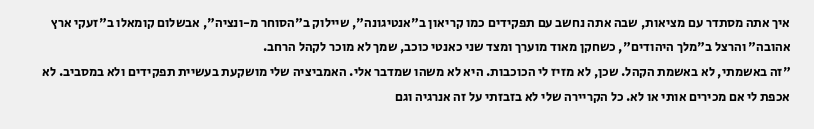איך אתה מסתדר עם מציאות, שבה אתה נחשב עם תפקידים כמו קריאון ב"אנטיגונה", שיילוק ב"הסוחר מ-ונציה", אבשלום קומאלו ב"זעקי ארץ אהובה" והרצל ב"מלך היהודים", כשחקן מאוד מוערך ומצד שני כאנטי כוכב, שמך לא מוכר לקהל הרחב.
"זה באשמתי, לא באשמת הקהל. שכן, לא מזיז לי הכוכבות. היא לא משהו שמדבר אלי. האמביציה שלי מושקעת בעשיית תפקידים ולא במסביב. לא אכפת לי אם מכירים אותי או לא. כל הקריירה שלי לא בזבזתי על זה אנרגיה וגם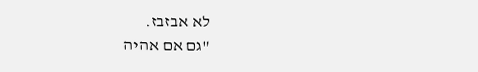לא אבזבז.
"גם אם אהיה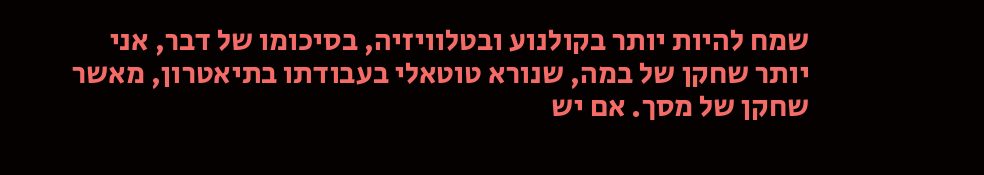שמח להיות יותר בקולנוע ובטלוויזיה, בסיכומו של דבר, אני יותר שחקן של במה, שנורא טוטאלי בעבודתו בתיאטרון, מאשר שחקן של מסך. אם יש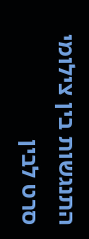התנגשות בין צילומי סרט לבין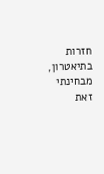חזרות בתיאטרון, מבחינתי זאת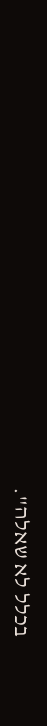בכלל לא שאלה".